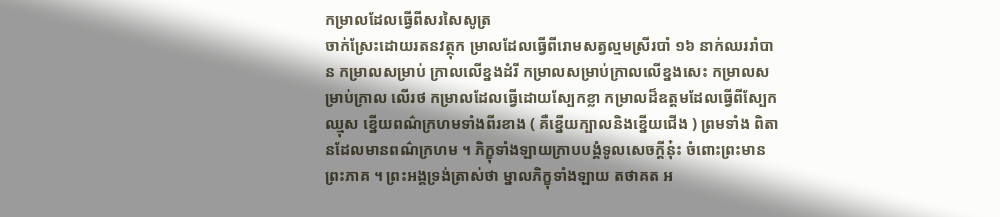កម្រាលដែលធ្វើពីសរសៃសូត្រ
ចាក់ស្រែះដោយរតនវត្ថុក ម្រាលដែលធ្វើពីរោមសត្វល្មមស្រីរបាំ ១៦ នាក់ឈររាំបាន កម្រាលសម្រាប់ ក្រាលលើខ្នងដំរី កម្រាលសម្រាប់ក្រាលលើខ្នងសេះ កម្រាលសម្រាប់ក្រាល លើរថ កម្រាលដែលធ្វើដោយស្បែកខ្លា កម្រាលដ៏ឧត្តមដែលធ្វើពីស្បែក ឈ្មុស ខ្នើយពណ៌ក្រហមទាំងពីរខាង ( គឺខ្នើយក្បាលនិងខ្នើយជើង ) ព្រមទាំង ពិតានដែលមានពណ៌ក្រហម ។ ភិក្ខុទាំងឡាយក្រាបបង្គំទូលសេចក្តីនុ៎ះ ចំពោះព្រះមានព្រះភាគ ។ ព្រះអង្គទ្រង់ត្រាស់ថា ម្នាលភិក្ខុទាំងឡាយ តថាគត អ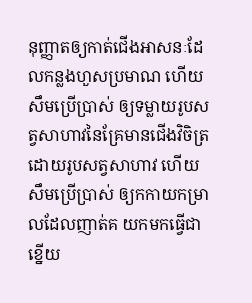នុញ្ញាតឲ្យកាត់ជើងអាសនៈដែលកន្លងហួសប្រមាណ ហើយសឹមប្រើប្រាស់ ឲ្យទម្លាយរូបសត្វសាហាវនៃគ្រែមានជើងវិចិត្រដោយរូបសត្វសាហាវ ហើយ សឹមប្រើប្រាស់ ឲ្យកកាយកម្រាលដែលញាត់គ យកមកធ្វើជាខ្នើយ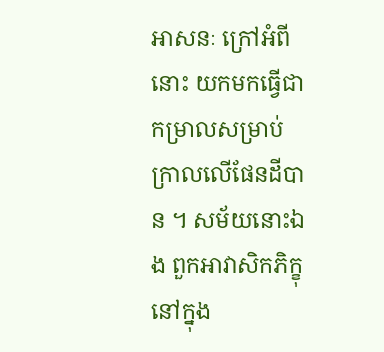អាសនៈ ក្រៅអំពីនោះ យកមកធ្វើជាកម្រាលសម្រាប់ក្រាលលើផែនដីបាន ។ សម័យនោះឯង ពួកអាវាសិកភិក្ខុនៅក្នុង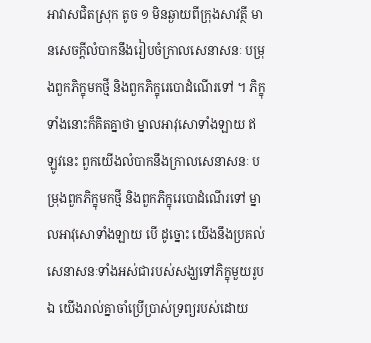អាវាសជិតស្រុក តូច ១ មិនឆ្ងាយពីក្រុងសាវត្ថី មានសេចក្តីលំបាកនឹងរៀបចំក្រាលសេនាសនៈ បម្រុងពួកភិក្ខុមកថ្មី និងពួកភិក្ខុរេបោដំណើរទៅ ។ ភិក្ខុទាំងនោះក៏គិតគ្នាថា ម្នាលអាវុសោទាំងឡាយ ឥឡូវនេះ ពួកយើងលំបាកនឹងក្រាលសេនាសនៈ បម្រុងពួកភិក្ខុមកថ្មី និងពួកភិក្ខុរេបោដំណើរទៅ ម្នាលអាវុសោទាំងឡាយ បើ ដូច្នោះ យើងនឹងប្រគល់សេនាសនៈទាំងអស់ជារបស់សង្ឃទៅភិក្ខុមួយរូប ឯ យើងរាល់គ្នាចាំប្រើប្រាស់ទ្រព្យរបស់ដោយ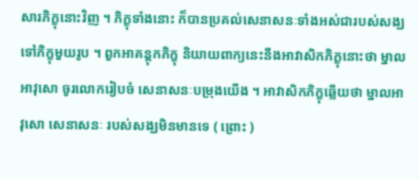សារភិក្ខុនោះវិញ ។ ភិក្ខុទាំងនោះ ក៏បានប្រគល់សេនាសនៈទាំងអស់ជារបស់សង្ឃទៅភិក្ខុមួយរូប ។ ពួកអាគន្តុកភិក្ខុ និយាយពាក្យនេះនឹងអាវាសិកភិក្ខុនោះថា ម្នាលអាវុសោ ចូរលោករៀបចំ សេនាសនៈបម្រុងយើង ។ អាវាសិកភិក្ខុឆ្លើយថា ម្នាលអាវុសោ សេនាសនៈ របស់សង្ឃមិនមានទេ ( ព្រោះ )